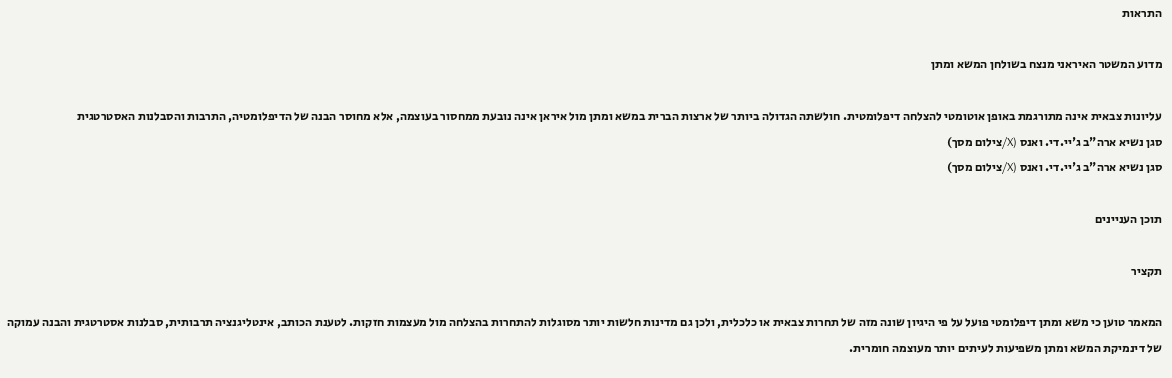התראות

מדוע המשטר האיראני מנצח בשולחן המשא ומתן

עליונות צבאית אינה מתורגמת באופן אוטומטי להצלחה דיפלומטית. חולשתה הגדולה ביותר של ארצות הברית במשא ומתן מול איראן אינה נובעת ממחסור בעוצמה, אלא מחוסר הבנה של הדיפלומטיה, התרבות והסבלנות האסטרטגית
סגן נשיא ארה"ב ג'יי.די. ואנס (X/צילום מסך)
סגן נשיא ארה"ב ג'יי.די. ואנס (X/צילום מסך)

תוכן העניינים

תקציר

המאמר טוען כי משא ומתן דיפלומטי פועל על פי היגיון שונה מזה של תחרות צבאית או כלכלית, ולכן גם מדינות חלשות יותר מסוגלות להתחרות בהצלחה מול מעצמות חזקות. לטענת הכותב, אינטליגנציה תרבותית, סבלנות אסטרטגית והבנה עמוקה של דינמיקת המשא ומתן משפיעות לעיתים יותר מעוצמה חומרית.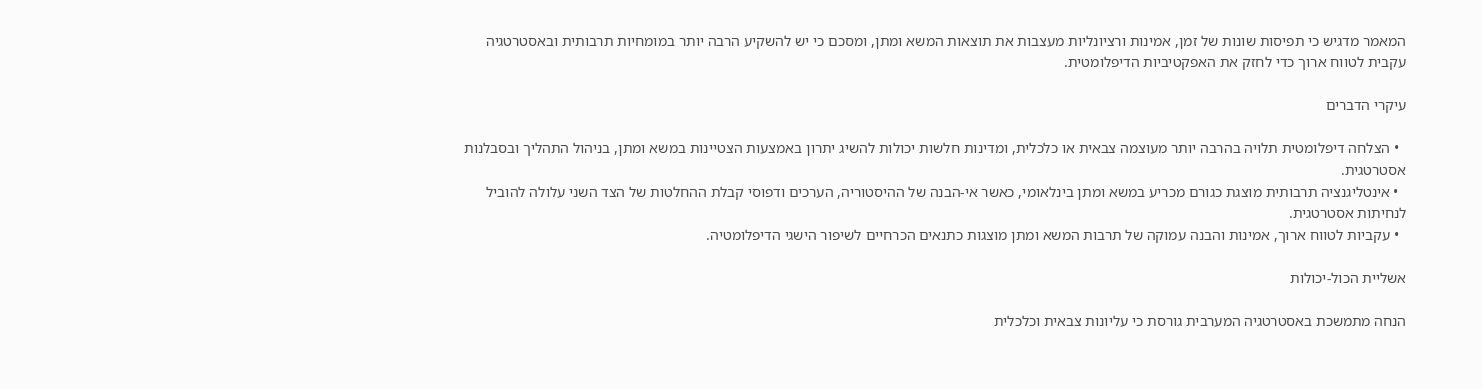המאמר מדגיש כי תפיסות שונות של זמן, אמינות ורציונליות מעצבות את תוצאות המשא ומתן, ומסכם כי יש להשקיע הרבה יותר במומחיות תרבותית ובאסטרטגיה עקבית לטווח ארוך כדי לחזק את האפקטיביות הדיפלומטית.

עיקרי הדברים

  • הצלחה דיפלומטית תלויה בהרבה יותר מעוצמה צבאית או כלכלית, ומדינות חלשות יכולות להשיג יתרון באמצעות הצטיינות במשא ומתן, בניהול התהליך ובסבלנות אסטרטגית.
  • אינטליגנציה תרבותית מוצגת כגורם מכריע במשא ומתן בינלאומי, כאשר אי-הבנה של ההיסטוריה, הערכים ודפוסי קבלת ההחלטות של הצד השני עלולה להוביל לנחיתות אסטרטגית.
  • עקביות לטווח ארוך, אמינות והבנה עמוקה של תרבות המשא ומתן מוצגות כתנאים הכרחיים לשיפור הישגי הדיפלומטיה.

אשליית הכול-יכולות

הנחה מתמשכת באסטרטגיה המערבית גורסת כי עליונות צבאית וכלכלית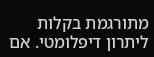מתורגמת בקלות ליתרון דיפלומטי. אם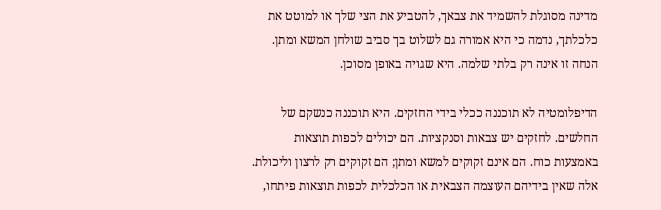מדינה מסוגלת להשמיד את צבאך, להטביע את הצי שלך או למוטט את כלכלתך, נדמה כי היא אמורה גם לשלוט בך סביב שולחן המשא ומתן. הנחה זו אינה רק בלתי שלמה. היא שגויה באופן מסוכן.

הדיפלומטיה לא תוכננה ככלי בידי החזקים. היא תוכננה כנשקם של החלשים. לחזקים יש צבאות וסנקציות. הם יכולים לכפות תוצאות באמצעות כוח. הם אינם זקוקים למשא ומתן; הם זקוקים רק לרצון וליכולת. אלה שאין בידיהם העוצמה הצבאית או הכלכלית לכפות תוצאות פיתחו,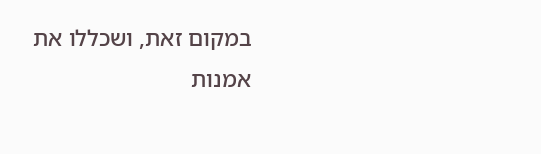במקום זאת, ושכללו את אמנות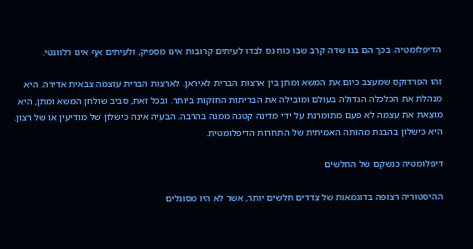הדיפלומטיה. בכך הם בנו שדה קרב שבו כוח גס לבדו לעיתים קרובות אינו מספיק, ולעיתים אף אינו רלוונטי.

זהו הפרדוקס שמעצב כיום את המשא ומתן בין ארצות הברית לאיראן. לארצות הברית עוצמה צבאית אדירה. היא מנהלת את הכלכלה הגדולה בעולם ומובילה את הבריתות החזקות ביותר. ובכל זאת, סביב שולחן המשא ומתן, היא מוצאת את עצמה לא פעם מתומרנת על ידי מדינה קטנה ממנה בהרבה. הבעיה אינה כישלון של מודיעין או של רצון. היא כישלון בהבנת מהותה האמיתית של התחרות הדיפלומטית.

דיפלומטיה כנשקם של החלשים

ההיסטוריה רצופה בדוגמאות של צדדים חלשים יותר, אשר לא היו מסוגלים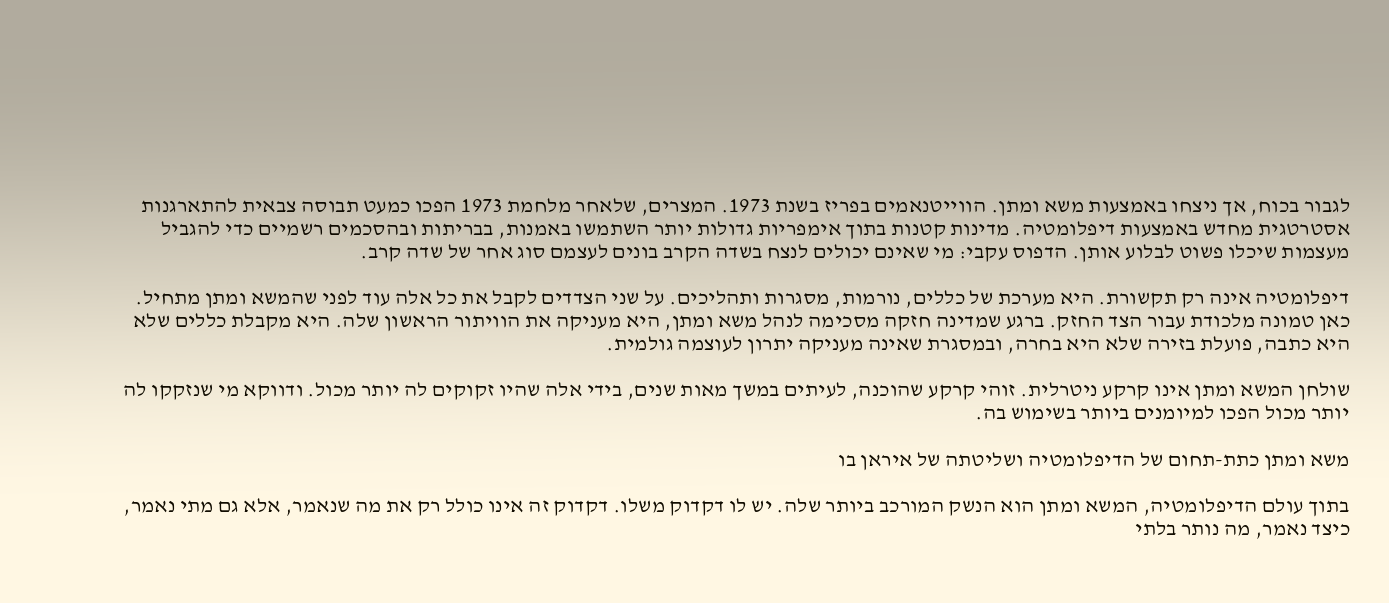לגבור בכוח, אך ניצחו באמצעות משא ומתן. הווייטנאמים בפריז בשנת 1973. המצרים, שלאחר מלחמת 1973 הפכו כמעט תבוסה צבאית להתארגנות אסטרטגית מחדש באמצעות דיפלומטיה. מדינות קטנות בתוך אימפריות גדולות יותר השתמשו באמנות, בבריתות ובהסכמים רשמיים כדי להגביל מעצמות שיכלו פשוט לבלוע אותן. הדפוס עקבי: מי שאינם יכולים לנצח בשדה הקרב בונים לעצמם סוג אחר של שדה קרב.

דיפלומטיה אינה רק תקשורת. היא מערכת של כללים, נורמות, מסגרות ותהליכים. על שני הצדדים לקבל את כל אלה עוד לפני שהמשא ומתן מתחיל. כאן טמונה מלכודת עבור הצד החזק. ברגע שמדינה חזקה מסכימה לנהל משא ומתן, היא מעניקה את הוויתור הראשון שלה. היא מקבלת כללים שלא היא כתבה, פועלת בזירה שלא היא בחרה, ובמסגרת שאינה מעניקה יתרון לעוצמה גולמית.

שולחן המשא ומתן אינו קרקע ניטרלית. זוהי קרקע שהוכנה, לעיתים במשך מאות שנים, בידי אלה שהיו זקוקים לה יותר מכול. ודווקא מי שנזקקו לה יותר מכול הפכו למיומנים ביותר בשימוש בה.

משא ומתן כתת-תחום של הדיפלומטיה ושליטתה של איראן בו

בתוך עולם הדיפלומטיה, המשא ומתן הוא הנשק המורכב ביותר שלה. יש לו דקדוק משלו. דקדוק זה אינו כולל רק את מה שנאמר, אלא גם מתי נאמר, כיצד נאמר, מה נותר בלתי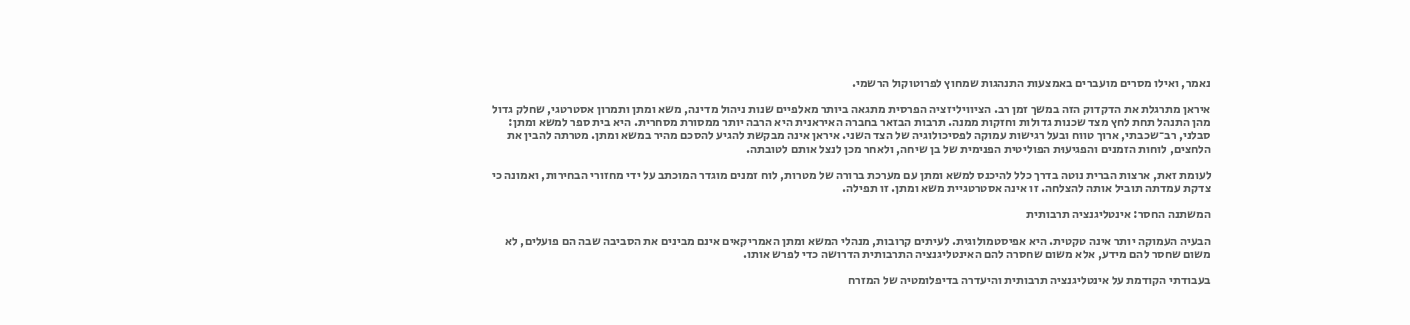נאמר, ואילו מסרים מועברים באמצעות התנהגות שמחוץ לפרוטוקול הרשמי.

איראן מתרגלת את הדקדוק הזה במשך זמן רב. הציוויליזציה הפרסית מתגאה ביותר מאלפיים שנות ניהול מדינה, משא ומתן ותמרון אסטרטגי, שחלק גדול מהן התנהל תחת לחץ מצד שכנות גדולות וחזקות ממנה. תרבות הבזאר בחברה האיראנית היא הרבה יותר ממסורת מסחרית. היא בית ספר למשא ומתן: סבלני, רב־שכבתי, ארוך טווח ובעל רגישות עמוקה לפסיכולוגיה של הצד השני. איראן אינה מבקשת להגיע להסכם מהיר במשא ומתן. מטרתה להבין את הלחצים, לוחות הזמנים והפגיעוּת הפוליטית הפנימית של בן שיחה, ולאחר מכן לנצל אותם לטובתה.

לעומת זאת, ארצות הברית נוטה בדרך כלל להיכנס למשא ומתן עם מערכת ברורה של מטרות, לוח זמנים מוגדר המוכתב על ידי מחזורי הבחירות, ואמונה כי צדקת עמדתה תוביל אותה להצלחה. זו אינה אסטרטגיית משא ומתן. זו תפילה.

המשתנה החסר: אינטליגנציה תרבותית

הבעיה העמוקה יותר אינה טקטית. היא אפיסטמולוגית. לעיתים קרובות, מנהלי המשא ומתן האמריקאים אינם מבינים את הסביבה שבה הם פועלים, לא משום שחסר להם מידע, אלא משום שחסרה להם האינטליגנציה התרבותית הדרושה כדי לפרש אותו.

בעבודתי הקודמת על אינטליגנציה תרבותית והיעדרה בדיפלומטיה של המזרח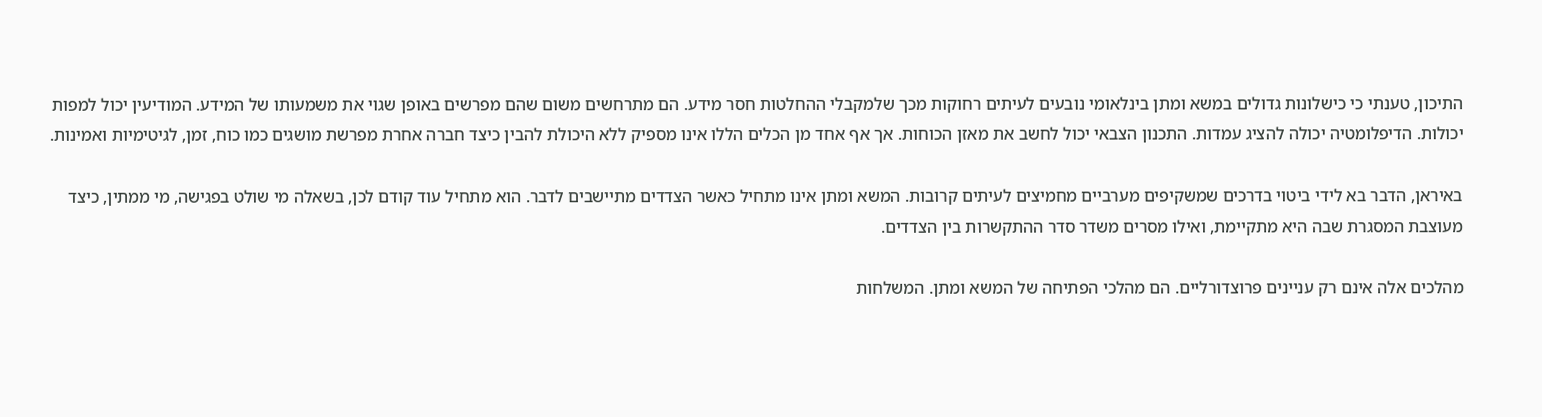התיכון, טענתי כי כישלונות גדולים במשא ומתן בינלאומי נובעים לעיתים רחוקות מכך שלמקבלי ההחלטות חסר מידע. הם מתרחשים משום שהם מפרשים באופן שגוי את משמעותו של המידע. המודיעין יכול למפות יכולות. הדיפלומטיה יכולה להציג עמדות. התכנון הצבאי יכול לחשב את מאזן הכוחות. אך אף אחד מן הכלים הללו אינו מספיק ללא היכולת להבין כיצד חברה אחרת מפרשת מושגים כמו כוח, זמן, לגיטימיות ואמינות.

באיראן, הדבר בא לידי ביטוי בדרכים שמשקיפים מערביים מחמיצים לעיתים קרובות. המשא ומתן אינו מתחיל כאשר הצדדים מתיישבים לדבר. הוא מתחיל עוד קודם לכן, בשאלה מי שולט בפגישה, מי ממתין, כיצד מעוצבת המסגרת שבה היא מתקיימת, ואילו מסרים משדר סדר ההתקשרות בין הצדדים.

מהלכים אלה אינם רק עניינים פרוצדורליים. הם מהלכי הפתיחה של המשא ומתן. המשלחות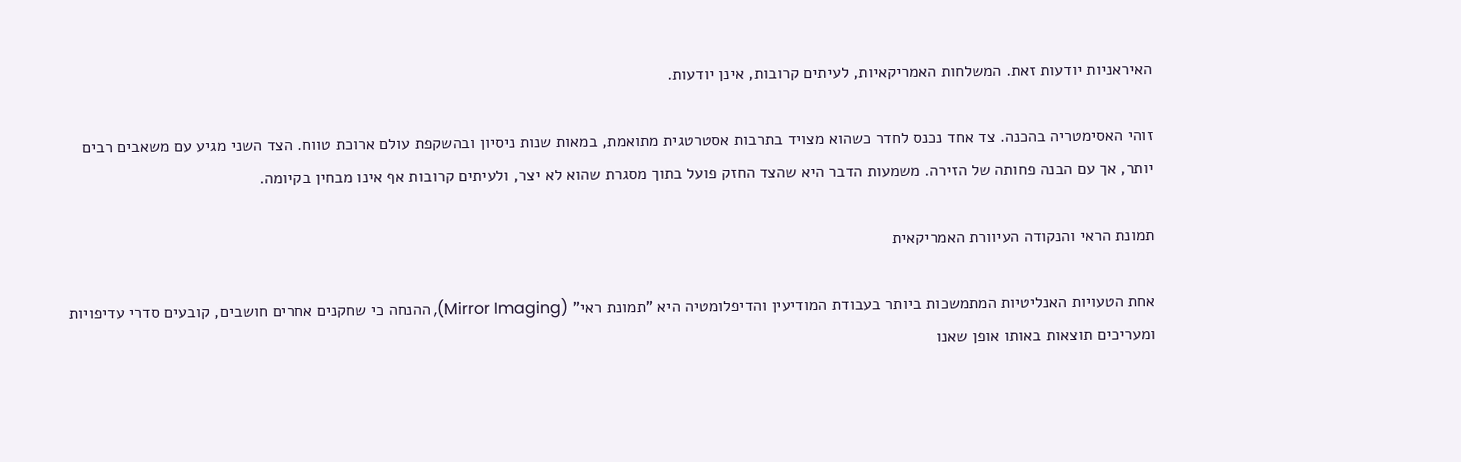האיראניות יודעות זאת. המשלחות האמריקאיות, לעיתים קרובות, אינן יודעות.

זוהי האסימטריה בהכנה. צד אחד נכנס לחדר כשהוא מצויד בתרבות אסטרטגית מתואמת, במאות שנות ניסיון ובהשקפת עולם ארוכת טווח. הצד השני מגיע עם משאבים רבים יותר, אך עם הבנה פחותה של הזירה. משמעות הדבר היא שהצד החזק פועל בתוך מסגרת שהוא לא יצר, ולעיתים קרובות אף אינו מבחין בקיומה.

תמונת הראי והנקודה העיוורת האמריקאית

אחת הטעויות האנליטיות המתמשכות ביותר בעבודת המודיעין והדיפלומטיה היא "תמונת ראי" (Mirror Imaging), ההנחה כי שחקנים אחרים חושבים, קובעים סדרי עדיפויות ומעריכים תוצאות באותו אופן שאנו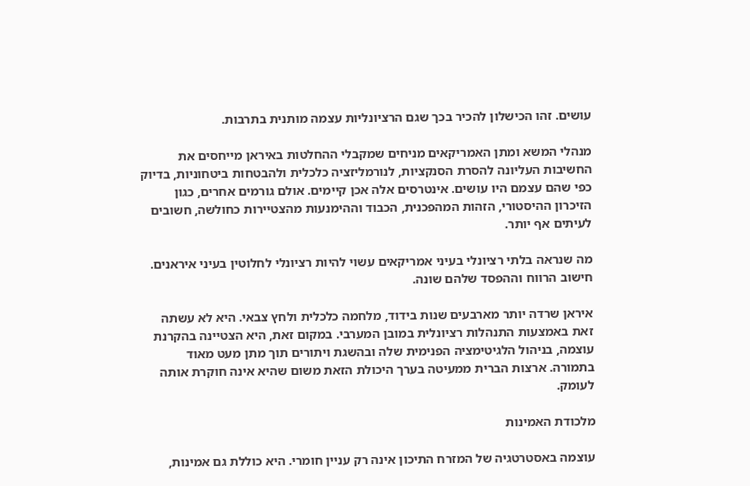עושים. זהו הכישלון להכיר בכך שגם הרציונליות עצמה מותנית בתרבות.

מנהלי המשא ומתן האמריקאים מניחים שמקבלי ההחלטות באיראן מייחסים את החשיבות העליונה להסרת הסנקציות, לנורמליזציה כלכלית ולהבטחות ביטחוניות, בדיוק כפי שהם עצמם היו עושים. אינטרסים אלה אכן קיימים. אולם גורמים אחרים, כגון הזיכרון ההיסטורי, הזהות המהפכנית, הכבוד וההימנעות מהצטיירות כחולשה, חשובים לעיתים אף יותר.

מה שנראה בלתי רציונלי בעיני אמריקאים עשוי להיות רציונלי לחלוטין בעיני איראנים. חישוב הרווח וההפסד שלהם שונה.

איראן שרדה יותר מארבעים שנות בידוד, מלחמה כלכלית ולחץ צבאי. היא לא עשתה זאת באמצעות התנהלות רציונלית במובן המערבי. במקום זאת, היא הצטיינה בהקרנת עוצמה, בניהול הלגיטימציה הפנימית שלה ובהשגת ויתורים תוך מתן מעט מאוד בתמורה. ארצות הברית ממעיטה בערך היכולת הזאת משום שהיא אינה חוקרת אותה לעומק.

מלכודת האמינות

עוצמה באסטרטגיה של המזרח התיכון אינה רק עניין חומרי. היא כוללת גם אמינות,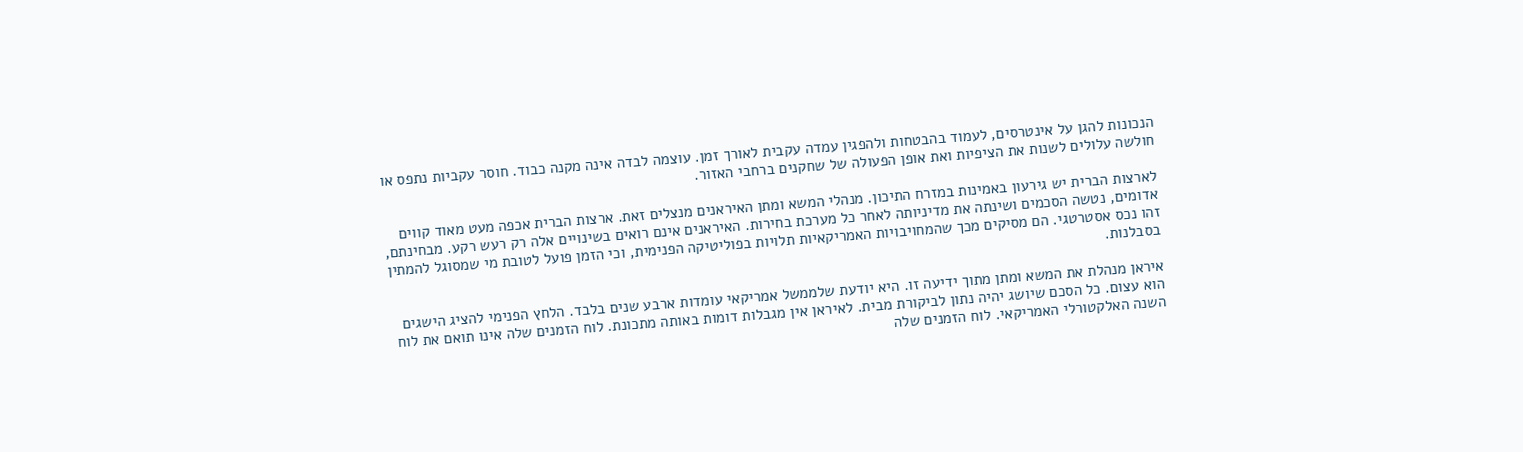הנכונות להגן על אינטרסים, לעמוד בהבטחות ולהפגין עמדה עקבית לאורך זמן. עוצמה לבדה אינה מקנה כבוד. חוסר עקביות נתפס או חולשה עלולים לשנות את הציפיות ואת אופן הפעולה של שחקנים ברחבי האזור.

לארצות הברית יש גירעון באמינות במזרח התיכון. מנהלי המשא ומתן האיראנים מנצלים זאת. ארצות הברית אכפה מעט מאוד קווים אדומים, נטשה הסכמים ושינתה את מדיניותה לאחר כל מערכת בחירות. האיראנים אינם רואים בשינויים אלה רק רעש רקע. מבחינתם, זהו נכס אסטרטגי. הם מסיקים מכך שהמחויבויות האמריקאיות תלויות בפוליטיקה הפנימית, וכי הזמן פועל לטובת מי שמסוגל להמתין בסבלנות.

איראן מנהלת את המשא ומתן מתוך ידיעה זו. היא יודעת שלממשל אמריקאי עומדות ארבע שנים בלבד. הלחץ הפנימי להציג הישגים הוא עצום. כל הסכם שיושג יהיה נתון לביקורת מבית. לאיראן אין מגבלות דומות באותה מתכונת. לוח הזמנים שלה אינו תואם את לוח השנה האלקטורלי האמריקאי. לוח הזמנים שלה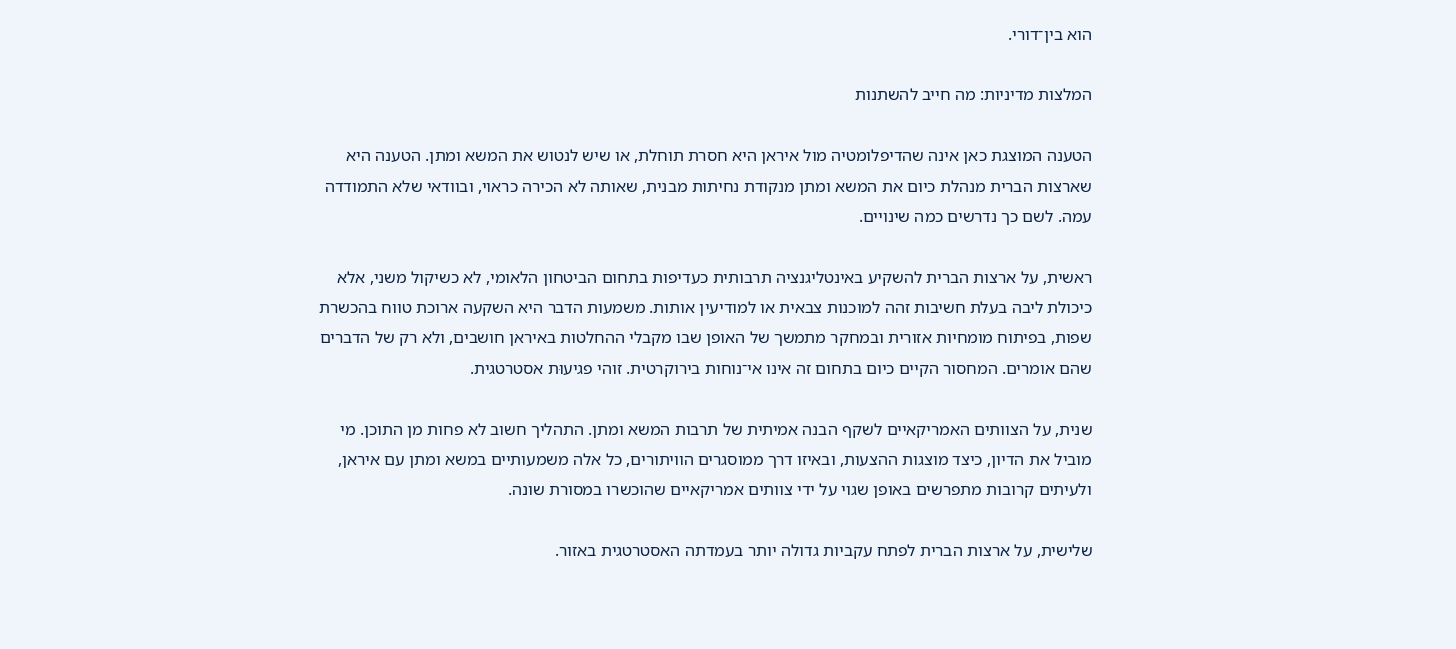הוא בין־דורי.

המלצות מדיניות: מה חייב להשתנות

הטענה המוצגת כאן אינה שהדיפלומטיה מול איראן היא חסרת תוחלת, או שיש לנטוש את המשא ומתן. הטענה היא שארצות הברית מנהלת כיום את המשא ומתן מנקודת נחיתות מבנית, שאותה לא הכירה כראוי, ובוודאי שלא התמודדה עמה. לשם כך נדרשים כמה שינויים.

ראשית, על ארצות הברית להשקיע באינטליגנציה תרבותית כעדיפות בתחום הביטחון הלאומי, לא כשיקול משני, אלא כיכולת ליבה בעלת חשיבות זהה למוכנות צבאית או למודיעין אותות. משמעות הדבר היא השקעה ארוכת טווח בהכשרת שפות, בפיתוח מומחיות אזורית ובמחקר מתמשך של האופן שבו מקבלי ההחלטות באיראן חושבים, ולא רק של הדברים שהם אומרים. המחסור הקיים כיום בתחום זה אינו אי־נוחות בירוקרטית. זוהי פגיעוּת אסטרטגית.

שנית, על הצוותים האמריקאיים לשקף הבנה אמיתית של תרבות המשא ומתן. התהליך חשוב לא פחות מן התוכן. מי מוביל את הדיון, כיצד מוצגות ההצעות, ובאיזו דרך ממוסגרים הוויתורים, כל אלה משמעותיים במשא ומתן עם איראן, ולעיתים קרובות מתפרשים באופן שגוי על ידי צוותים אמריקאיים שהוכשרו במסורת שונה.

שלישית, על ארצות הברית לפתח עקביות גדולה יותר בעמדתה האסטרטגית באזור.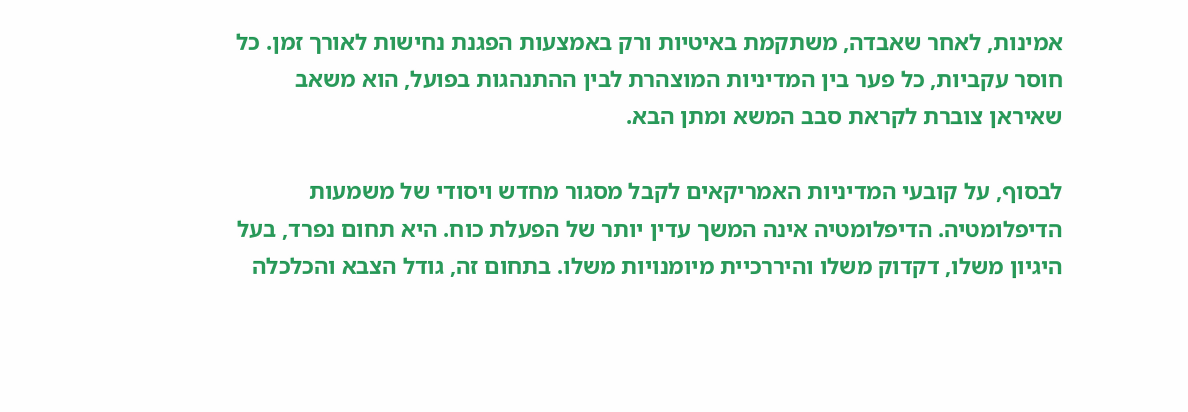אמינות, לאחר שאבדה, משתקמת באיטיות ורק באמצעות הפגנת נחישות לאורך זמן. כל חוסר עקביות, כל פער בין המדיניות המוצהרת לבין ההתנהגות בפועל, הוא משאב שאיראן צוברת לקראת סבב המשא ומתן הבא.

לבסוף, על קובעי המדיניות האמריקאים לקבל מסגור מחדש ויסודי של משמעות הדיפלומטיה. הדיפלומטיה אינה המשך עדין יותר של הפעלת כוח. היא תחום נפרד, בעל היגיון משלו, דקדוק משלו והיררכיית מיומנויות משלו. בתחום זה, גודל הצבא והכלכלה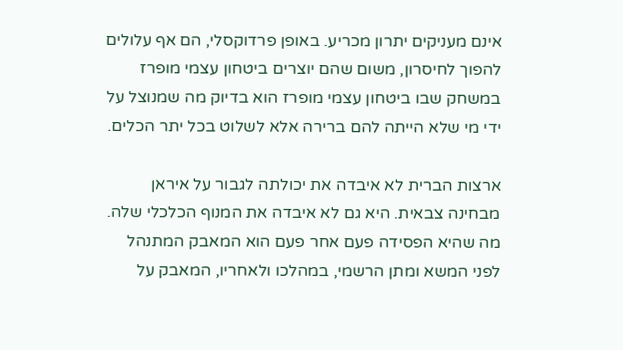אינם מעניקים יתרון מכריע. באופן פרדוקסלי, הם אף עלולים להפוך לחיסרון, משום שהם יוצרים ביטחון עצמי מופרז במשחק שבו ביטחון עצמי מופרז הוא בדיוק מה שמנוצל על ידי מי שלא הייתה להם ברירה אלא לשלוט בכל יתר הכלים.

ארצות הברית לא איבדה את יכולתה לגבור על איראן מבחינה צבאית. היא גם לא איבדה את המנוף הכלכלי שלה. מה שהיא הפסידה פעם אחר פעם הוא המאבק המתנהל לפני המשא ומתן הרשמי, במהלכו ולאחריו, המאבק על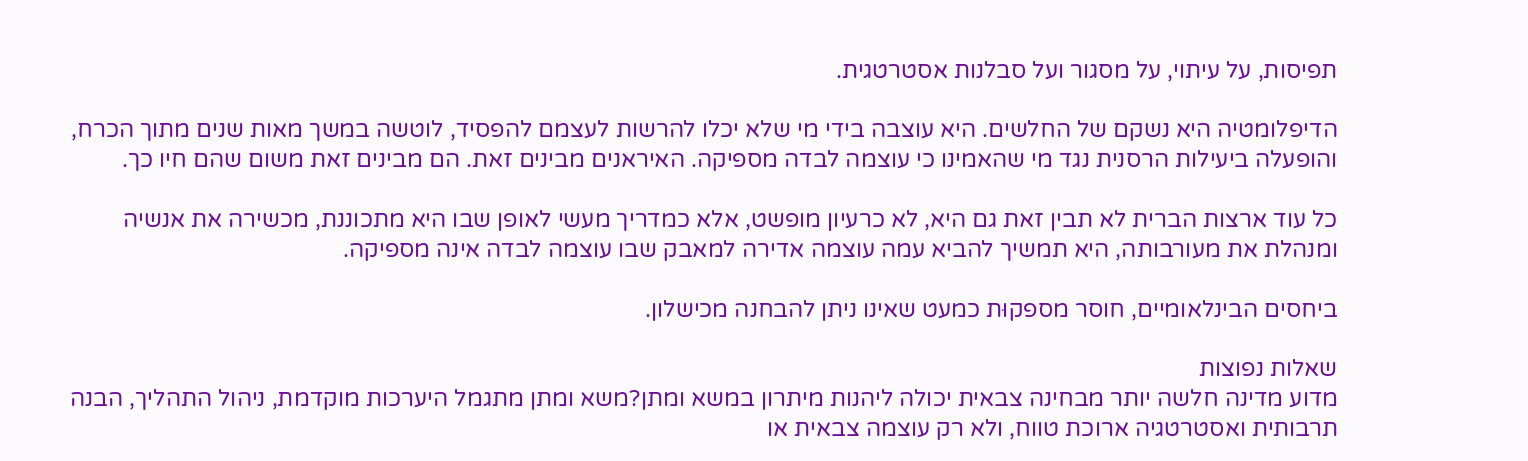תפיסות, על עיתוי, על מסגור ועל סבלנות אסטרטגית.

הדיפלומטיה היא נשקם של החלשים. היא עוצבה בידי מי שלא יכלו להרשות לעצמם להפסיד, לוטשה במשך מאות שנים מתוך הכרח, והופעלה ביעילות הרסנית נגד מי שהאמינו כי עוצמה לבדה מספיקה. האיראנים מבינים זאת. הם מבינים זאת משום שהם חיו כך.

כל עוד ארצות הברית לא תבין זאת גם היא, לא כרעיון מופשט, אלא כמדריך מעשי לאופן שבו היא מתכוננת, מכשירה את אנשיה ומנהלת את מעורבותה, היא תמשיך להביא עמה עוצמה אדירה למאבק שבו עוצמה לבדה אינה מספיקה.

ביחסים הבינלאומיים, חוסר מספקוּת כמעט שאינו ניתן להבחנה מכישלון.

שאלות נפוצות
מדוע מדינה חלשה יותר מבחינה צבאית יכולה ליהנות מיתרון במשא ומתן?משא ומתן מתגמל היערכות מוקדמת, ניהול התהליך, הבנה תרבותית ואסטרטגיה ארוכת טווח, ולא רק עוצמה צבאית או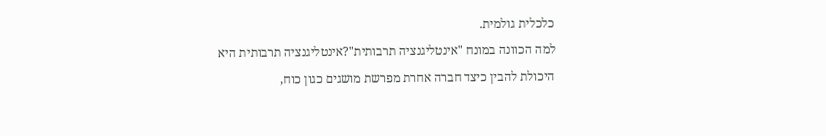כלכלית גולמית.
למה הכוונה במונח "אינטליגנציה תרבותית"?אינטליגנציה תרבותית היא היכולת להבין כיצד חברה אחרת מפרשת מושגים כגון כוח,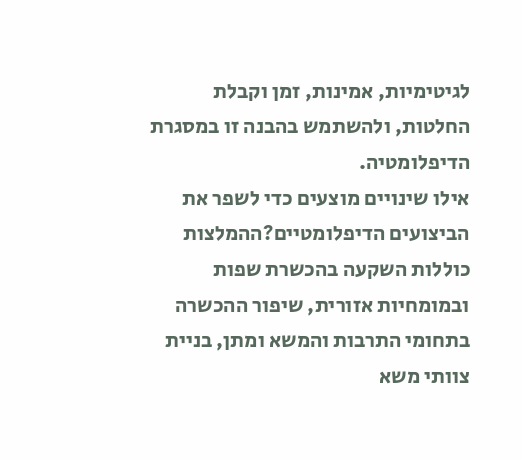לגיטימיות, אמינות, זמן וקבלת החלטות, ולהשתמש בהבנה זו במסגרת הדיפלומטיה.
אילו שינויים מוצעים כדי לשפר את הביצועים הדיפלומטיים?ההמלצות כוללות השקעה בהכשרת שפות ובמומחיות אזורית, שיפור ההכשרה בתחומי התרבות והמשא ומתן, בניית צוותי משא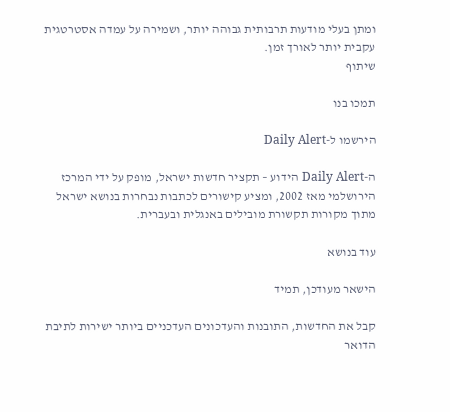ומתן בעלי מודעות תרבותית גבוהה יותר, ושמירה על עמדה אסטרטגית עקבית יותר לאורך זמן.
שיתוף

תמכו בנו

הירשמו ל-Daily Alert

ה-Daily Alert הידוע – תקציר חדשות ישראל, מופק על ידי המרכז הירושלמי מאז 2002, ומציע קישורים לכתבות נבחרות בנושא ישראל מתוך מקורות תקשורת מובילים באנגלית ובעברית.

עוד בנושא

הישאר מעודכן, תמיד

קבל את החדשות, התובנות והעדכונים העדכניים ביותר ישירות לתיבת הדואר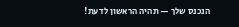הנכנס שלך — תהיה הראשון לדעת!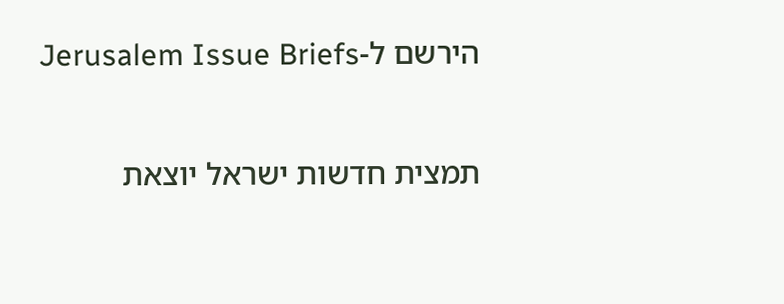הירשם ל-Jerusalem Issue Briefs

תמצית חדשות ישראל יוצאת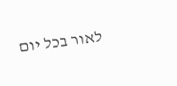לאור בכל יום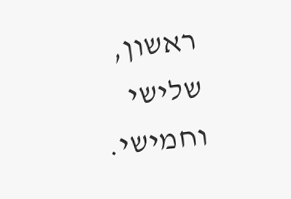ראשון, שלישי וחמישי.